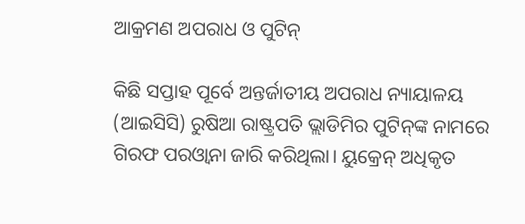ଆକ୍ରମଣ ଅପରାଧ ଓ ପୁଟିନ୍‌

କିଛି ସପ୍ତାହ ପୂର୍ବେ ଅନ୍ତର୍ଜାତୀୟ ଅପରାଧ ନ୍ୟାୟାଳୟ (ଆଇସିସି) ରୁଷିଆ ରାଷ୍ଟ୍ରପତି ଭ୍ଲାଡିମିର ପୁଟିନ୍‌ଙ୍କ ନାମରେ ଗିରଫ ପରଓ୍ବାନା ଜାରି କରିଥିଲା। ୟୁକ୍ରେନ୍‌ ଅଧିକୃତ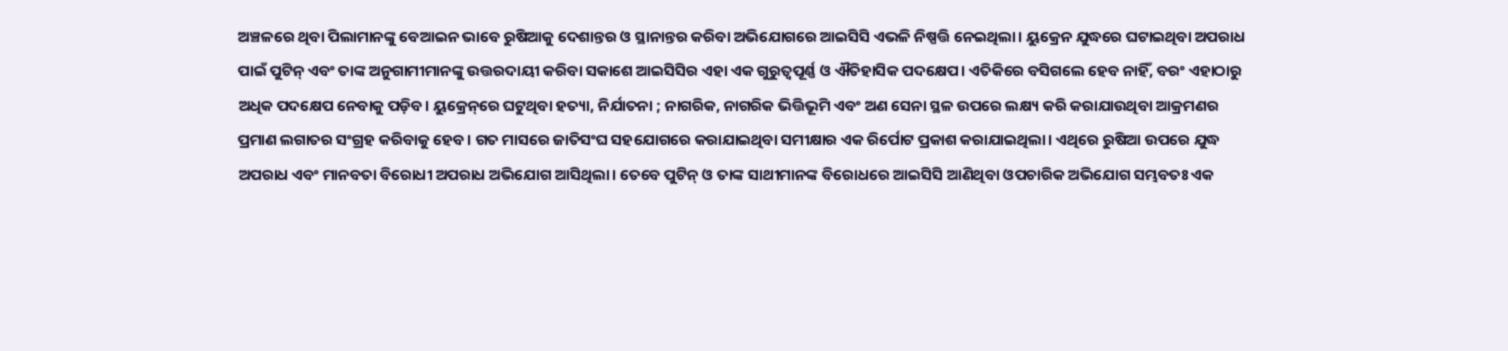ଅଞ୍ଚଳରେ ଥିବା ପିଲାମାନଙ୍କୁ ବେଆଇନ ଭାବେ ରୁଷିଆକୁ ଦେଶାନ୍ତର ଓ ସ୍ଥାନାନ୍ତର କରିବା ଅଭିଯୋଗରେ ଆଇସିସି ଏଭଳି ନିଷ୍ପତ୍ତି ନେଇଥିଲା। ୟୁକ୍ରେନ ଯୁଦ୍ଧରେ ଘଟାଇଥିବା ଅପରାଧ ପାଇଁ ପୁଟିନ୍‌ ଏବଂ ତାଙ୍କ ଅନୁଗାମୀମାନଙ୍କୁ ଉତ୍ତରଦାୟୀ କରିବା ସକାଶେ ଆଇସିସିର ଏହା ଏକ ଗୁରୁତ୍ୱପୂର୍ଣ୍ଣ ଓ ଐତିହାସିକ ପଦକ୍ଷେପ। ଏତିକିରେ ବସିଗଲେ ହେବ ନାହିଁ, ବରଂ ଏହାଠାରୁ ଅଧିକ ପଦକ୍ଷେପ ନେବାକୁ ପଡ଼ିବ। ୟୁକ୍ରେନ୍‌ରେ ଘଟୁଥିବା ହତ୍ୟା, ନିର୍ଯାତନା ; ନାଗରିକ, ନାଗରିକ ଭିତ୍ତିଭୂମି ଏବଂ ଅଣ ସେନା ସ୍ଥଳ ଉପରେ ଲକ୍ଷ୍ୟ କରି କରାଯାଉଥିବା ଆକ୍ରମଣର ପ୍ରମାଣ ଲଗାତର ସଂଗ୍ରହ କରିବାକୁ ହେବ। ଗତ ମାସରେ ଜାତିସଂଘ ସହଯୋଗରେ କରାଯାଇଥିବା ସମୀକ୍ଷାର ଏକ ରିର୍ପୋଟ ପ୍ରକାଶ କରାଯାଇଥିଲା। ଏଥିରେ ରୁଷିଆ ଉପରେ ଯୁଦ୍ଧ ଅପରାଧ ଏବଂ ମାନବତା ବିରୋଧୀ ଅପରାଧ ଅଭିଯୋଗ ଆସିଥିଲା। ତେବେ ପୁଟିନ୍‌ ଓ ତାଙ୍କ ସାଥୀମାନଙ୍କ ବିରୋଧରେ ଆଇସିସି ଆଣିଥିବା ଓପଚାରିକ ଅଭିଯୋଗ ସମ୍ଭବତଃ ଏକ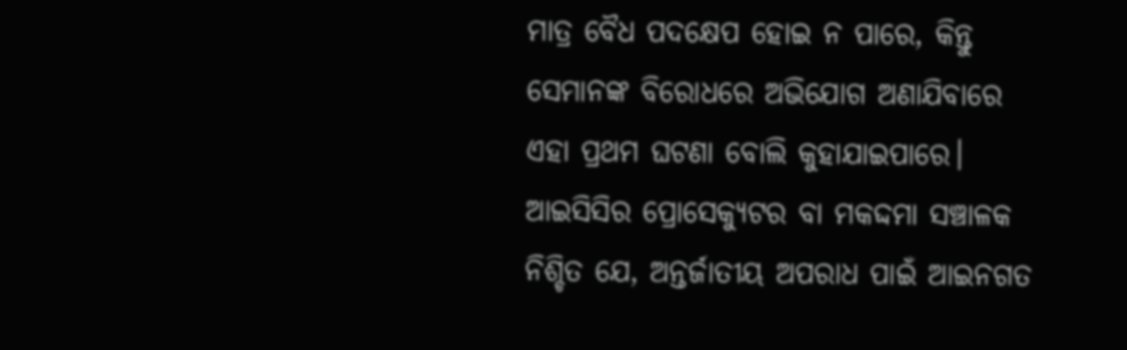ମାତ୍ର ବୈଧ ପଦକ୍ଷେପ ହୋଇ ନ ପାରେ, କିନ୍ତୁ ସେମାନଙ୍କ ବିରୋଧରେ ଅଭିଯୋଗ ଅଣାଯିବାରେ ଏହା ପ୍ରଥମ ଘଟଣା ବୋଲି କୁହାଯାଇପାରେ। ଆଇସିସିର ପ୍ରୋସେକ୍ୟୁଟର ବା ମକଦ୍ଦମା ସଞ୍ଚାଳକ ନିଶ୍ଚିତ ଯେ, ଅନ୍ତର୍ଜାତୀୟ ଅପରାଧ ପାଇଁ ଆଇନଗତ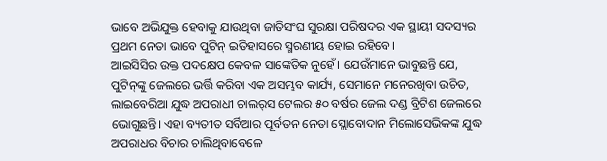ଭାବେ ଅଭିଯୁକ୍ତ ହେବାକୁ ଯାଉଥିବା ଜାତିସଂଘ ସୁରକ୍ଷା ପରିଷଦର ଏକ ସ୍ଥାୟୀ ସଦସ୍ୟର ପ୍ରଥମ ନେତା ଭାବେ ପୁଟିନ୍‌ ଇତିହାସରେ ସ୍ମରଣୀୟ ହୋଇ ରହିବେ।
ଆଇସିସିର ଉକ୍ତ ପଦକ୍ଷେପ କେବଳ ସାଙ୍କେତିକ ନୁହେଁ। ଯେଉଁମାନେ ଭାବୁଛନ୍ତି ଯେ, ପୁଟିନ୍‌ଙ୍କୁ ଜେଲରେ ଭର୍ତ୍ତି କରିବା ଏକ ଅସମ୍ଭବ କାର୍ଯ୍ୟ, ସେମାନେ ମନେରଖିବା ଉଚିତ, ଲାଇବେରିଆ ଯୁଦ୍ଧ ଅପରାଧୀ ଚାଲର୍‌ସ ଟେଲର ୫୦ ବର୍ଷର ଜେଲ ଦଣ୍ଡ ବ୍ରିଟିଶ ଜେଲରେ ଭୋଗୁଛନ୍ତି। ଏହା ବ୍ୟତୀତ ସର୍ବିଆର ପୂର୍ବତନ ନେତା ସ୍ଲୋବୋଦାନ ମିଲୋସେଭିକଙ୍କ ଯୁଦ୍ଧ ଅପରାଧର ବିଚାର ଚାଲିଥିବାବେଳେ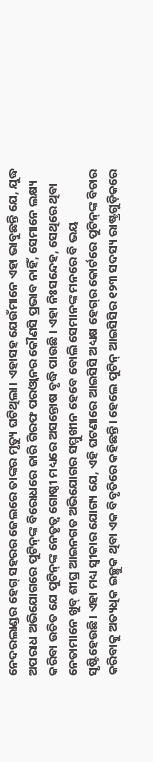ନେଦରଲାଣ୍ଡର ହେଗ୍‌ ସହରର ଜେଲରେ ତାଙ୍କର ମୃତ୍ୟୁ ଘଟିଥିଲା। ଏହାସହ ଯେଉଁମାନେ ଏହା ଭାବୁଛନ୍ତି ଯେ, ଯୁଦ୍ଧ ଅପରାଧ ଅଭିଯୋଗରେ ପୁଟିନ୍‌ଙ୍କ ବିରୋଧରେ ଜାରି ଗିରଫ ପରଓ୍ବାନର କୌଣସି ପ୍ରଭାବ ନାହିଁ, ସେମାନେ ଲକ୍ଷ୍ୟ କରିବା ଉଚିତ ଯେ ପୁଟିନ୍‌ଙ୍କ ନେତୃତ୍ୱ ଗୋଷ୍ଠୀ ମଧ୍ୟରେ ଅସନ୍ତୋଷ ବୃଦ୍ଧି ପାଉଛି । ଏହା ନିଃସନ୍ଦେହ, ସେଥିରେ ଥିବା ନେତାମାନେ ଖୁବ୍‌ ଶୀଘ୍ର ଆଇନଗତ ଅଭିଯୋଗର ସମ୍ମୁଖୀନ ହେବେ ବୋଲି ସେମାନଙ୍କ ମନରେ ବି ଭୟ ସୃଷ୍ଟିହେଉଛି। ଏହା ମଧ୍ୟ ସ୍ବୀକାର ଯୋଗ୍ୟ ଯେ, ଏହି ଘଟଣାରେ ଆଇସିସି ଅଧ୍ୟକ୍ଷ ହେଗ୍‌ର କୋର୍ଟରେ ପୁଟିନ୍‌ଙ୍କ ବିଚାର କରିବାକୁ ଅତ୍ୟଧିକ ଇଚ୍ଛୁକ ଥିବା ଏକ ବିବୃତିରେ କହିଛନ୍ତି। ହେଲେ ପୁଟିନ୍‌ ଆଇସିସିର ୧୨୩ ସଦସ୍ୟ ରାଷ୍ଟ୍ରଗୁଡ଼ିକରେ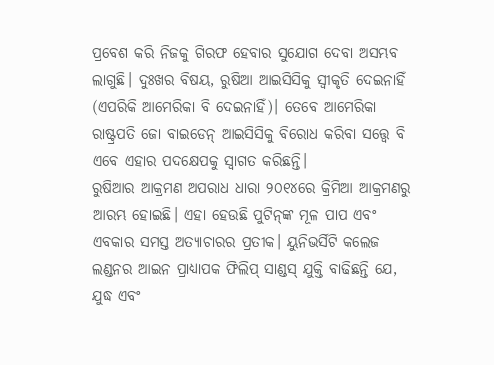ପ୍ରବେଶ କରି ନିଜକୁ ଗିରଫ ହେବାର ସୁଯୋଗ ଦେବା ଅସମ୍ଭବ ଲାଗୁଛି। ଦୁଃଖର ବିଷୟ, ରୁଷିଆ ଆଇସିସିକୁ ସ୍ବୀକୃତି ଦେଇନାହିଁ (ଏପରିକି ଆମେରିକା ବି ଦେଇନାହିଁ)। ତେବେ ଆମେରିକା ରାଷ୍ଟ୍ରପତି ଜୋ ବାଇଡେନ୍‌ ଆଇସିସିକୁ ବିରୋଧ କରିବା ସତ୍ତ୍ୱେ ବି ଏବେ ଏହାର ପଦକ୍ଷେପକୁ ସ୍ବାଗତ କରିଛନ୍ତି।
ରୁଷିଆର ଆକ୍ରମଣ ଅପରାଧ ଧାରା ୨୦୧୪ରେ କ୍ରିମିଆ ଆକ୍ରମଣରୁ ଆରମ୍ଭ ହୋଇଛି। ଏହା ହେଉଛି ପୁଟିନ୍‌ଙ୍କ ମୂଳ ପାପ ଏବଂ ଏବକାର ସମସ୍ତ ଅତ୍ୟାଚାରର ପ୍ରତୀକ। ୟୁନିଭର୍ସିଟି କଲେଜ ଲଣ୍ଡନର ଆଇନ ପ୍ରାଧ୍ୟାପକ ଫିଲିପ୍‌ ସାଣ୍ଡସ୍‌ ଯୁକ୍ତି ବାଢିଛନ୍ତି ଯେ, ଯୁଦ୍ଧ ଏବଂ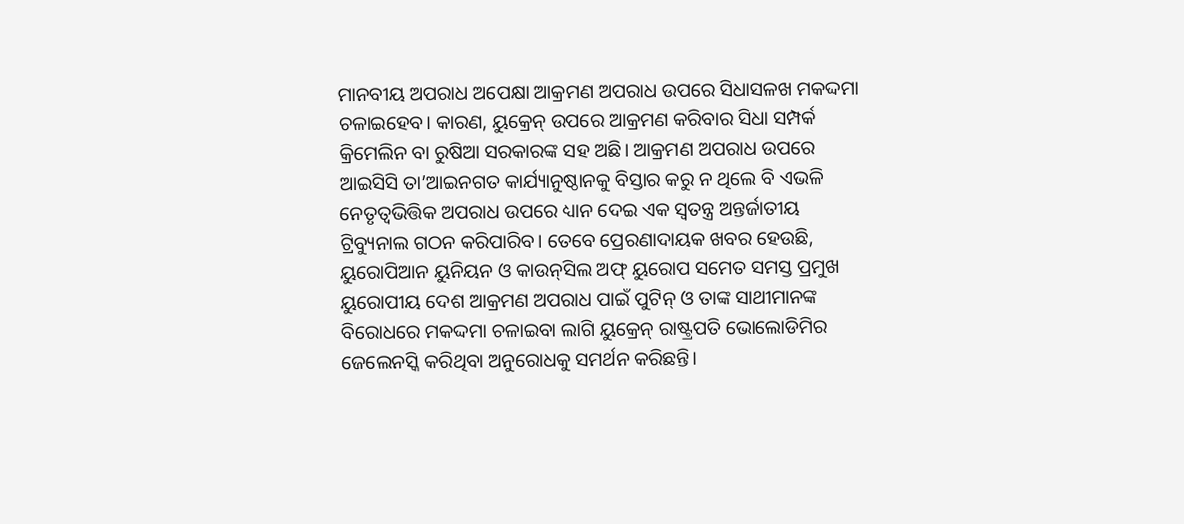ମାନବୀୟ ଅପରାଧ ଅପେକ୍ଷା ଆକ୍ରମଣ ଅପରାଧ ଉପରେ ସିଧାସଳଖ ମକଦ୍ଦମା ଚଳାଇହେବ। କାରଣ, ୟୁକ୍ରେନ୍‌ ଉପରେ ଆକ୍ରମଣ କରିବାର ସିଧା ସମ୍ପର୍କ କ୍ରିମେଲିନ ବା ରୁଷିଆ ସରକାରଙ୍କ ସହ ଅଛି। ଆକ୍ରମଣ ଅପରାଧ ଉପରେ ଆଇସିସି ତା’ଆଇନଗତ କାର୍ଯ୍ୟାନୁଷ୍ଠାନକୁ ବିସ୍ତାର କରୁ ନ ଥିଲେ ବି ଏଭଳି ନେତୃତ୍ୱଭିତ୍ତିକ ଅପରାଧ ଉପରେ ଧ୍ୟାନ ଦେଇ ଏକ ସ୍ବତନ୍ତ୍ର ଅନ୍ତର୍ଜାତୀୟ ଟ୍ରିବ୍ୟୁନାଲ ଗଠନ କରିପାରିବ। ତେବେ ପ୍ରେରଣାଦାୟକ ଖବର ହେଉଛି, ୟୁରୋପିଆନ ୟୁନିୟନ ଓ କାଉନ୍‌ସିଲ ଅଫ୍‌ ୟୁରୋପ ସମେତ ସମସ୍ତ ପ୍ରମୁଖ ୟୁରୋପୀୟ ଦେଶ ଆକ୍ରମଣ ଅପରାଧ ପାଇଁ ପୁଟିନ୍‌ ଓ ତାଙ୍କ ସାଥୀମାନଙ୍କ ବିରୋଧରେ ମକଦ୍ଦମା ଚଳାଇବା ଲାଗି ୟୁକ୍ରେନ୍‌ ରାଷ୍ଟ୍ରପତି ଭୋଲୋଡିମିର ଜେଲେନସ୍କି କରିଥିବା ଅନୁରୋଧକୁ ସମର୍ଥନ କରିଛନ୍ତି।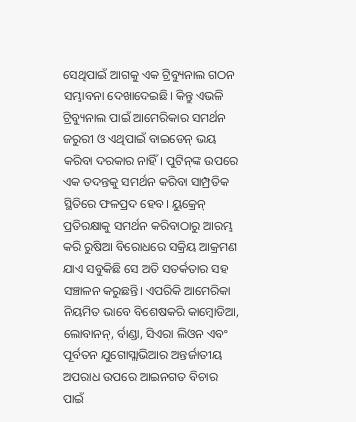ସେଥିପାଇଁ ଆଗକୁ ଏକ ଟ୍ରିବ୍ୟୁନାଲ ଗଠନ ସମ୍ଭାବନା ଦେଖାଦେଇଛି। କିନ୍ତୁ ଏଭଳି ଟ୍ରିବ୍ୟୁନାଲ ପାଇଁ ଆମେରିକାର ସମର୍ଥନ ଜରୁରୀ ଓ ଏଥିପାଇଁ ବାଇଡେନ୍‌ ଭୟ କରିବା ଦରକାର ନାହିଁ। ପୁଟିନ୍‌ଙ୍କ ଉପରେ ଏକ ତଦନ୍ତକୁ ସମର୍ଥନ କରିବା ସାମ୍ପ୍ରତିକ ସ୍ଥିତିରେ ଫଳପ୍ରଦ ହେବ। ୟୁକ୍ରେନ୍‌ ପ୍ରତିରକ୍ଷାକୁ ସମର୍ଥନ କରିବାଠାରୁ ଆରମ୍ଭ କରି ରୁଷିଆ ବିରୋଧରେ ସକ୍ରିୟ ଆକ୍ରମଣ ଯାଏ ସବୁକିଛି ସେ ଅତି ସତର୍କତାର ସହ ସଞ୍ଚାଳନ କରୁଛନ୍ତି। ଏପରିକି ଆମେରିକା ନିୟମିତ ଭାବେ ବିଶେଷକରି କାମ୍ବୋଡିଆ, ଲୋବାନନ୍‌, ର୍ବାଣ୍ଡା, ସିଏରା ଲିଓନ ଏବଂ ପୂର୍ବତନ ଯୁଗୋସ୍ଲାଭିଆର ଅନ୍ତର୍ଜାତୀୟ ଅପରାଧ ଉପରେ ଆଇନଗତ ବିଚାର ପାଇଁ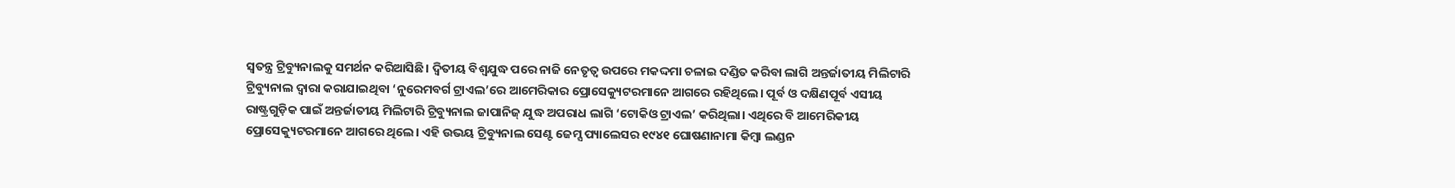ସ୍ବତନ୍ତ୍ର ଟ୍ରିବ୍ୟୁନାଲକୁ ସମର୍ଥନ କରିଆସିଛି। ଦ୍ୱିତୀୟ ବିଶ୍ୱଯୁଦ୍ଧ ପରେ ନାଜି ନେତୃତ୍ୱ ଉପରେ ମକଦ୍ଦମା ଚଳାଇ ଦଣ୍ଡିତ କରିବା ଲାଗି ଅନ୍ତର୍ଜାତୀୟ ମିଲିଟାରି ଟ୍ରିବ୍ୟୁନାଲ ଦ୍ୱାରା କରାଯାଇଥିବା ‘ନୁରେମବର୍ଗ ଟ୍ରାଏଲ’ରେ ଆମେରିକାର ପ୍ରୋସେକ୍ୟୁଟରମାନେ ଆଗରେ ରହିଥିଲେ। ପୂର୍ବ ଓ ଦକ୍ଷିଣପୂର୍ବ ଏସୀୟ ରାଷ୍ଟ୍ରଗୁଡ଼ିକ ପାଇଁ ଅନ୍ତର୍ଜାତୀୟ ମିଲିଟାରି ଟ୍ରିବ୍ୟୁନାଲ ଜାପାନିଜ୍‌ ଯୁଦ୍ଧ ଅପରାଧ ଲାଗି ‘ଟୋକିଓ ଟ୍ରାଏଲ’ କରିଥିଲା। ଏଥିରେ ବି ଆମେରିକୀୟ ପ୍ରୋସେକ୍ୟୁଟରମାନେ ଆଗରେ ଥିଲେ। ଏହି ଉଭୟ ଟ୍ରିବ୍ୟୁନାଲ ସେଣ୍ଟ ଜେମ୍ସ ପ୍ୟାଲେସର ୧୯୪୧ ଘୋଷଣାନାମା କିମ୍ବା ଲଣ୍ଡନ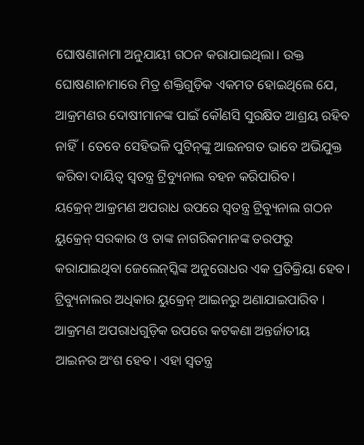ଘୋଷଣାନାମା ଅନୁଯାୟୀ ଗଠନ କରାଯାଇଥିଲା। ଉକ୍ତ ଘୋଷଣାନାମାରେ ମିତ୍ର ଶକ୍ତିଗୁଡ଼ିକ ଏକମତ ହୋଇଥିଲେ ଯେ, ଆକ୍ରମଣର ଦୋଷୀମାନଙ୍କ ପାଇଁ କୌଣସି ସୁରକ୍ଷିତ ଆଶ୍ରୟ ରହିବ ନାହିଁ। ତେବେ ସେହିଭଳି ପୁଟିନ୍‌ଙ୍କୁ ଆଇନଗତ ଭାବେ ଅଭିଯୁକ୍ତ କରିବା ଦାୟିତ୍ୱ ସ୍ବତନ୍ତ୍ର ଟ୍ରିବ୍ୟୁନାଲ ବହନ କରିପାରିବ।
ୟକ୍ରେନ୍‌ ଆକ୍ରମଣ ଅପରାଧ ଉପରେ ସ୍ବତନ୍ତ୍ର ଟ୍ରିବ୍ୟୁନାଲ ଗଠନ ୟୁକ୍ରେନ୍‌ ସରକାର ଓ ତାଙ୍କ ନାଗରିକମାନଙ୍କ ତରଫରୁ କରାଯାଇଥିବା ଜେଲେନ୍‌ସ୍କିଙ୍କ ଅନୁରୋଧର ଏକ ପ୍ରତିକ୍ରିୟା ହେବ। ଟ୍ରିବ୍ୟୁନାଲର ଅଧିକାର ୟୁକ୍ରେନ୍‌ ଆଇନରୁ ଅଣାଯାଇପାରିବ ।
ଆକ୍ରମଣ ଅପରାଧଗୁଡ଼ିକ ଉପରେ କଟକଣା ଅନ୍ତର୍ଜାତୀୟ ଆଇନର ଅଂଶ ହେବ। ଏହା ସ୍ବତନ୍ତ୍ର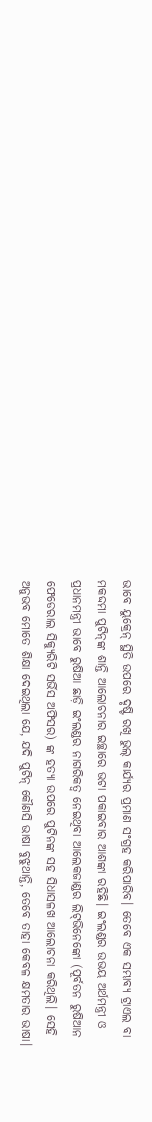ଭାବେ ୟୁକ୍ରେନ୍‌ ସ୍ଥିତି ଉପରେ ଦୃଷ୍ଟି ରଖି ଭୁଲ୍‌ କାର୍ଯ୍ୟର ପ୍ରମାଣ ସଂଗ୍ରହ କରିପାରିବ। ତେବେ ଏକ ସମ୍ଭାବ୍ୟ ଟ୍ରାଏଲ ବା ମକଦ୍ଦମା ପୁଟିନ୍‌ଙ୍କ ଶାନ୍ତି ଆଲୋଚନାର ଇଚ୍ଛାରେ ଭଟା ପକାଇବାର ଆଶଙ୍କା ରହିଛି। ଇଂଲଣ୍ଡର ଉଭୟ ଅର୍ଥମନ୍ତ୍ରୀ ଓ ପ୍ରଧାନମନ୍ତ୍ରୀ ଭାବେ ରୁଷିଆ ଛାଡ଼ି ଇଂଲଣ୍ଡର ନାଗରିକତ୍ୱ ନେଇଥିବା ଆଲେକଜାଣ୍ଡର ଲିଟ୍‌ଭିନେଙ୍କୋ (ପୂର୍ବତନ ରୁଷିଆନ ଫେଡେରାଲ ସିକ୍ୟୁରିଟି ସର୍ଭିସ ଅଫିସର) ଙ୍କ ହତ୍ୟା ଉପରେ ପୁଟିନଙ୍କ ସହ ସିଧାସଳଖ ଆଲୋଚନା କରିଥିଲି। ସେହି ଅନୁଭବ ମୋତେ ଶିକ୍ଷା ଦେଇଥିଲା ଯେ, ଯଦି ପୁଟିନ୍‌ କୌଣସି ଭାଷା ବୁଝୁଥାନ୍ତି, ତେବେ ତାହା କେବଳ କ୍ଷମତାର ଭାଷା।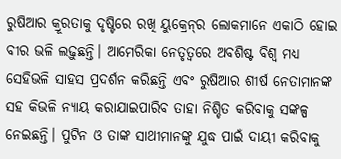ରୁଷିଆର କ୍ରୂରତାକୁ ଦୃଷ୍ଟିରେ ରଖି ୟୁକ୍ରେନ୍‌ର ଲୋକମାନେ ଏକାଠି ହୋଇ ବୀର ଭଳି ଲଢ଼ୁଛନ୍ତି। ଆମେରିକା ନେତୃତ୍ୱରେ ଅବଶିଷ୍ଟ ବିଶ୍ୱ ମଧ୍ୟ ସେହିଭଳି ସାହସ ପ୍ରଦର୍ଶନ କରିଛନ୍ତି ଏବଂ ରୁଷିଆର ଶୀର୍ଷ ନେତାମାନଙ୍କ ସହ କିଭଳି ନ୍ୟାୟ କରାଯାଇପାରିବ ତାହା ନିଶ୍ଚିତ କରିବାକୁ ସଙ୍କଳ୍ପ ନେଇଛନ୍ତି। ପୁଟିନ ଓ ତାଙ୍କ ସାଥୀମାନଙ୍କୁ ଯୁଦ୍ଧ ପାଇଁ ଦାୟୀ କରିବାକୁ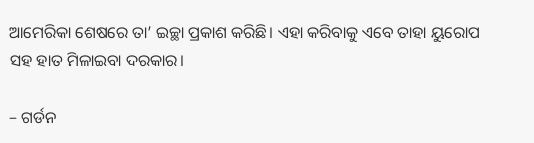ଆମେରିକା ଶେଷରେ ତା’ ଇଚ୍ଛା ପ୍ରକାଶ କରିଛି। ଏହା କରିବାକୁ ଏବେ ତାହା ୟୁରୋପ ସହ ହାତ ମିଳାଇବା ଦରକାର।

– ଗର୍ଡନ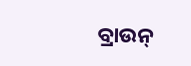ବ୍ରାଉନ୍‌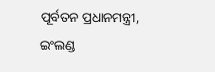ପୂର୍ବତନ ପ୍ରଧାନମନ୍ତ୍ରୀ, ଇଂଲଣ୍ଡ